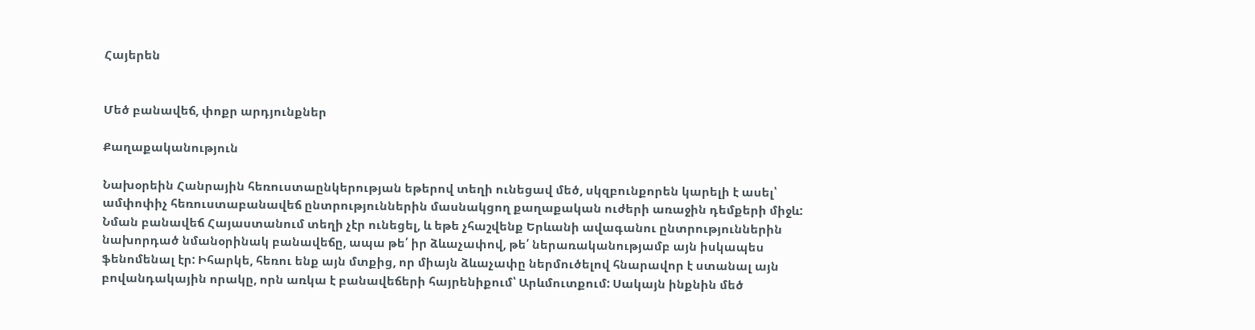Հայերեն


Մեծ բանավեճ, փոքր արդյունքներ

Քաղաքականություն

Նախօրեին Հանրային հեռուստաընկերության եթերով տեղի ունեցավ մեծ, սկզբունքորեն կարելի է ասել՝ ամփոփիչ հեռուստաբանավեճ ընտրություններին մասնակցող քաղաքական ուժերի առաջին դեմքերի միջև: Նման բանավեճ Հայաստանում տեղի չէր ունեցել, և եթե չհաշվենք Երևանի ավագանու ընտրություններին նախորդած նմանօրինակ բանավեճը, ապա թե՛ իր ձևաչափով, թե՛ ներառականությամբ այն իսկապես ֆենոմենալ էր: Իհարկե, հեռու ենք այն մտքից, որ միայն ձևաչափը ներմուծելով հնարավոր է ստանալ այն բովանդակային որակը, որն առկա է բանավեճերի հայրենիքում՝ Արևմուտքում: Սակայն ինքնին մեծ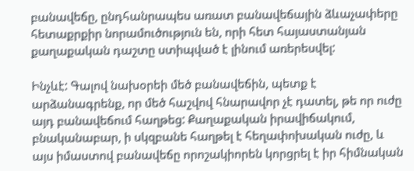բանավեճը, ընդհանրապես առատ բանավեճային ձևաչափերը հետաքրքիր նորամուծություն են, որի հետ հայաստանյան քաղաքական դաշտը ստիպված է լինում առերեսվել:

Ինչևէ: Գալով նախօրեի մեծ բանավեճին, պետք է արձանագրենք, որ մեծ հաշվով հնարավոր չէ դատել, թե որ ուժը այդ բանավեճում հաղթեց: Քաղաքական իրավիճակում, բնականաբար, ի սկզբանե հաղթել է հեղափոխական ուժը, և այս իմաստով բանավեճը որոշակիորեն կորցրել է իր հիմնական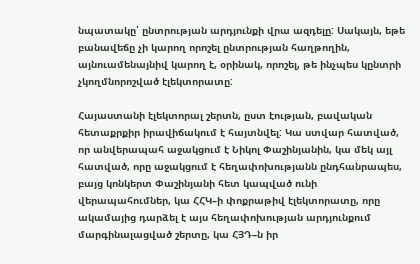նպատակը՝ ընտրության արդյունքի վրա ազդելը: Սակայն, եթե բանավեճը չի կարող որոշել ընտրության հաղթողին, այնուամենայնիվ կարող է, օրինակ, որոշել, թե ինչպես կընտրի չկողմնորոշված էլեկտորատը:

Հայաստանի էլեկտորալ շերտն, ըստ էության, բավական հետաքրքիր իրավիճակում է հայտնվել: Կա ստվար հատված, որ անվերապահ աջակցում է Նիկոլ Փաշինյանին, կա մեկ այլ հատված, որը աջակցում է հեղափոխությանն ընդհանրապես, բայց կոնկերտ Փաշինյանի հետ կապված ունի վերապահումներ, կա ՀՀԿ–ի փոքրաթիվ էլեկտորատը, որը ակամայից դարձել է այս հեղափոխության արդյունքում մարգինալացված շերտը, կա ՀՅԴ–ն իր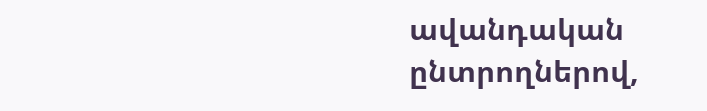ավանդական ընտրողներով,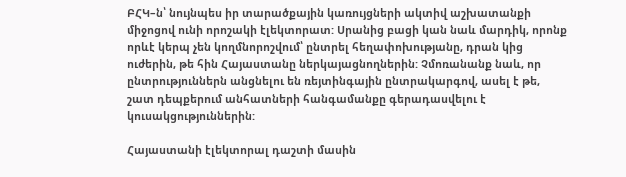ԲՀԿ–ն՝ նույնպես իր տարածքային կառույցների ակտիվ աշխատանքի միջոցով ունի որոշակի էլեկտորատ: Սրանից բացի կան նաև մարդիկ, որոնք որևէ կերպ չեն կողմնորոշվում՝ ընտրել հեղափոխությանը, դրան կից ուժերին, թե հին Հայաստանը ներկայացնողներին: Չմոռանանք նաև, որ ընտրություններն անցնելու են ռեյտինգային ընտրակարգով, ասել է թե, շատ դեպքերում անհատների հանգամանքը գերադասվելու է կուսակցություններին:

Հայաստանի էլեկտորալ դաշտի մասին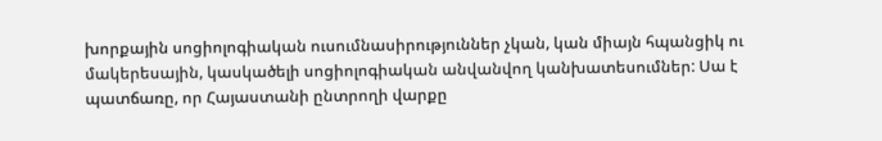խորքային սոցիոլոգիական ուսումնասիրություններ չկան, կան միայն հպանցիկ ու մակերեսային, կասկածելի սոցիոլոգիական անվանվող կանխատեսումներ: Սա է պատճառը, որ Հայաստանի ընտրողի վարքը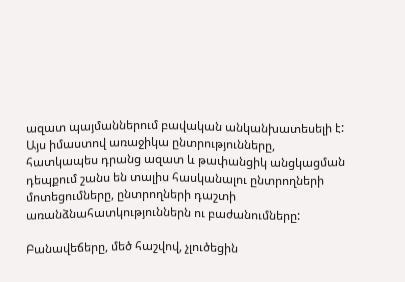ազատ պայմաններում բավական անկանխատեսելի է: Այս իմաստով առաջիկա ընտրությունները, հատկապես դրանց ազատ և թափանցիկ անցկացման դեպքում շանս են տալիս հասկանալու ընտրողների մոտեցումները, ընտրողների դաշտի առանձնահատկություններն ու բաժանումները:

Բանավեճերը, մեծ հաշվով, չլուծեցին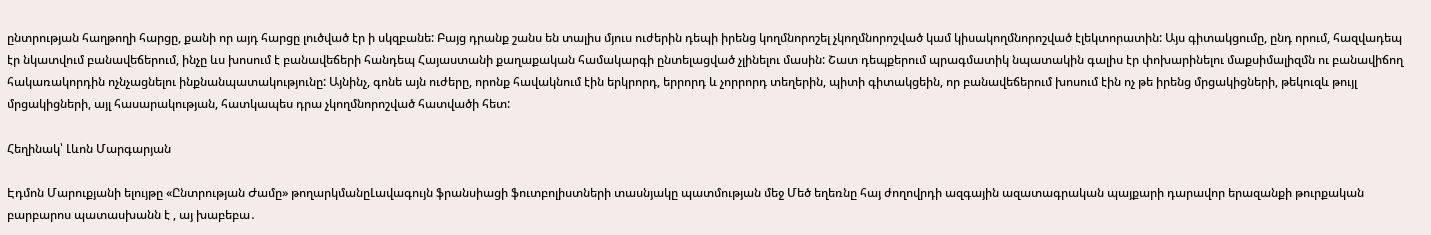ընտրության հաղթողի հարցը, քանի որ այդ հարցը լուծված էր ի սկզբանե: Բայց դրանք շանս են տալիս մյուս ուժերին դեպի իրենց կողմնորոշել չկողմնորոշված կամ կիսակողմնորոշված էլեկտորատին: Այս գիտակցումը, ընդ որում, հազվադեպ էր նկատվում բանավեճերում, ինչը ևս խոսում է բանավեճերի հանդեպ Հայաստանի քաղաքական համակարգի ընտելացված չլինելու մասին: Շատ դեպքերում պրագմատիկ նպատակին գալիս էր փոխարինելու մաքսիմալիզմն ու բանավիճող հակառակորդին ոչնչացնելու ինքնանպատակությունը: Այնինչ, գոնե այն ուժերը, որոնք հավակնում էին երկրորդ, երրորդ և չորրորդ տեղերին, պիտի գիտակցեին, որ բանավեճերում խոսում էին ոչ թե իրենց մրցակիցների, թեկուզև թույլ մրցակիցների, այլ հասարակության, հատկապես դրա չկողմնորոշված հատվածի հետ:

Հեղինակ՝ Լևոն Մարգարյան

Էդմոն Մարուքյանի ելույթը «Ընտրության Ժամը» թողարկմանըԼավագույն ֆրանսիացի ֆուտբոլիստների տասնյակը պատմության մեջ Մեծ եղեռնը հայ ժողովրդի ազգային ազատագրական պայքարի դարավոր երազանքի թուրքական բարբարոս պատասխանն է , այ խաբեբա․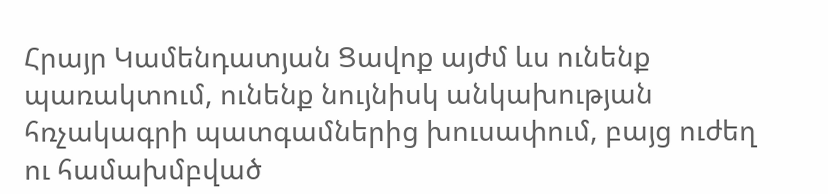Հրայր Կամենդատյան Ցավոք այժմ ևս ունենք պառակտում, ունենք նույնիսկ անկախության հռչակագրի պատգամներից խուսափում, բայց ուժեղ ու համախմբված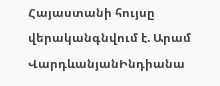Հայաստանի հույսը վերականգնվում է. Արամ ՎարդևանյանԻնդիանա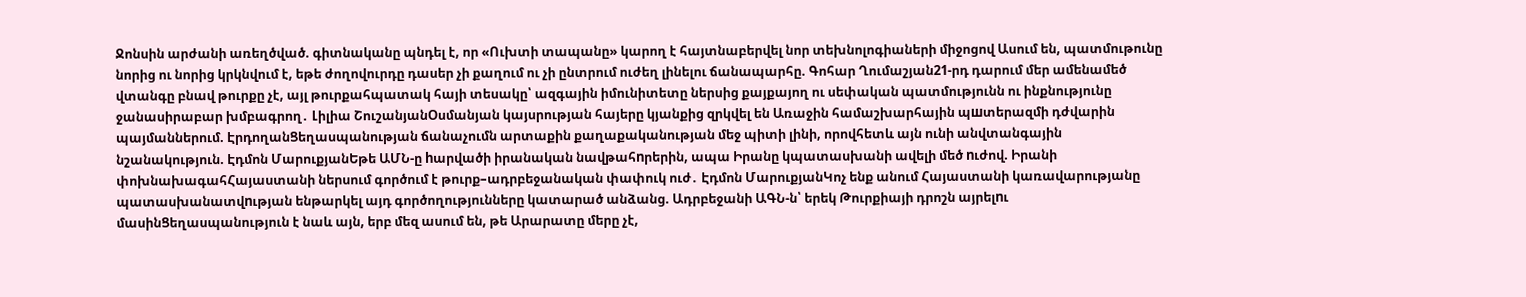Ջոնսին արժանի առեղծված. գիտնականը պնդել է, որ «Ուխտի տապանը» կարող է հայտնաբերվել նոր տեխնոլոգիաների միջոցով Ասում են, պատմութունը նորից ու նորից կրկնվում է, եթե ժողովուրդը դասեր չի քաղում ու չի ընտրում ուժեղ լինելու ճանապարհը. Գոհար Ղումաշյան21-րդ դարում մեր ամենամեծ վտանգը բնավ թուրքը չէ, այլ թուրքահպատակ հայի տեսակը՝ ազգային իմունիտետը ներսից քայքայող ու սեփական պատմությունն ու ինքնությունը ջանասիրաբար խմբագրող․ Լիլիա ՇուշանյանՕսմանյան կայսրության հայերը կյանքից զրկվել են Առաջին համաշխարհային պшտերազմի դժվարին պայմաններում. ԷրդողանՑեղասպանության ճանաչումն արտաքին քաղաքականության մեջ պիտի լինի, որովհետև այն ունի անվտանգային նշանակություն. Էդմոն ՄարուքյանԵթե ԱՄՆ-ը hարվածի իրանական նավթահnրերին, ապա Իրանը կպատասխանի ավելի մեծ nւժով. Իրանի փոխնախագահՀայաստանի ներսում գործում է թուրք–ադրբեջանական փափուկ ուժ․ Էդմոն ՄարուքյանԿոչ ենք անում Հայաստանի կառավարությանը պատասխանատվnւթյան ենթարկել այդ գործողությունները կատարած անձանց. Ադրբեջանի ԱԳՆ-ն՝ երեկ Թուրքիայի դրոշն այրելnւ մասինՑեղասպանություն է նաև այն, երբ մեզ ասում են, թե Արարատը մերը չէ,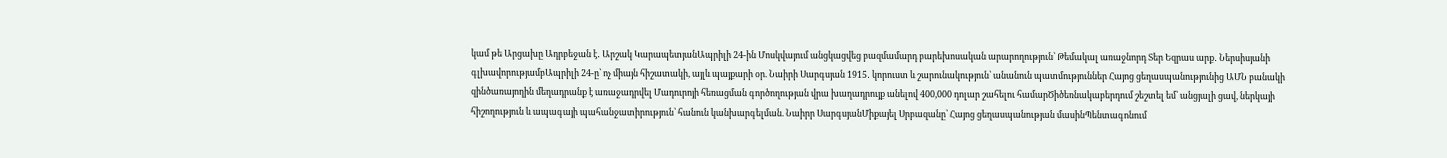կամ թե Արցախը Ադրբեջան է․ Արշակ ԿարապետյանԱպրիլի 24-ին Մոսկվայում անցկացվեց բազմամարդ բարեխոսական արարողություն՝ Թեմակալ առաջնորդ Տեր Եզրաս արք․ Ներսիսյանի գլխավորությամբԱպրիլի 24-ը՝ ոչ միայն հիշատակի, այլև պայքարի օր. Նաիրի Սարգսյան 1915․ կորուստ և շարունակություն՝ անանուն պատմություններ Հայոց ցեղասպանությունից ԱՄՆ բանակի զինծառայողին մեղադրանք է առաջադրվել Մադուրոյի հեռացման գործողության վրա խաղադրույք անելով 400,000 դոլար շահելու համարԾիծեռնակաբերդում շեշտել եմ՝ անցյալի ցավ, ներկայի հիշողություն և ապագայի պահանջատիրություն՝ հանուն կանխարգելման. Նաիրր ՍարգսյանՄիքայել Սրբազանը՝ Հայոց ցեղասպանության մասինՊենտագոնում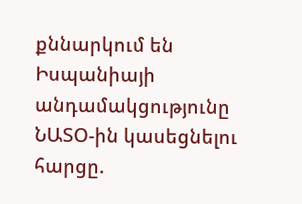քննարկում են Իսպանիայի անդամակցությունը ՆԱՏՕ-ին կասեցնելու հարցը.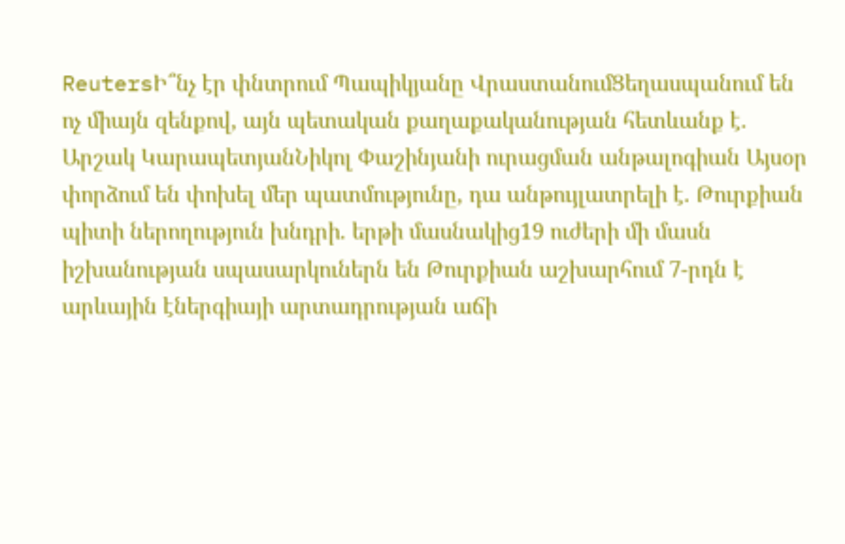ReutersԻ՞նչ էր փնտրում Պապիկյանը ՎրաստանումՑեղասպանում են ոչ միայն զենքով, այն պետական քաղաքականության հետևանք է. Արշակ ԿարապետյանՆիկոլ Փաշինյանի ուրացման անթալոգիան Այսօր փորձում են փոխել մեր պատմությունը, դա անթույլատրելի է. Թուրքիան պիտի ներողություն խնդրի. երթի մասնակից19 ուժերի մի մասն իշխանության սպասարկուներն են Թուրքիան աշխարհում 7-րդն է արևային էներգիայի արտադրության աճի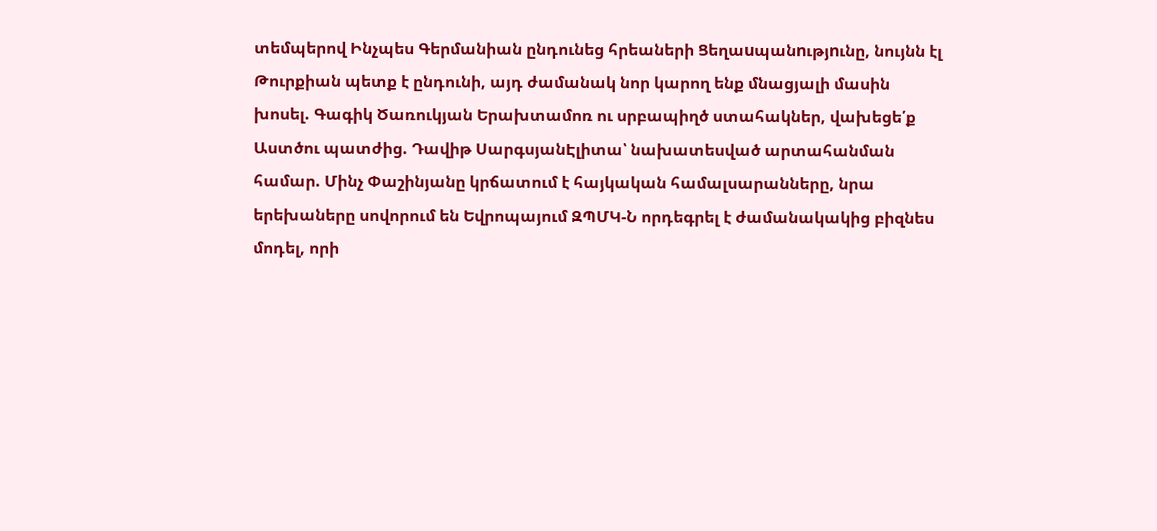տեմպերով Ինչպես Գերմանիան ընդունեց հրեաների Ցեղաuպանnւթյnւնը, նույնն էլ Թուրքիան պետք է ընդունի, այդ ժամանակ նոր կարող ենք մնացյալի մասին խոսել. Գագիկ Ծառուկյան Երախտամոռ ու սրբապիղծ ստահակներ, վախեցե՛ք Աստծու պատժից. Դավիթ ՍարգսյանԷլիտա՝ նախատեսված արտահանման համար. Մինչ Փաշինյանը կրճատում է հայկական համալսարանները, նրա երեխաները սովորում են Եվրոպայում ԶՊՄԿ-Ն որդեգրել է ժամանակակից բիզնես մոդել, որի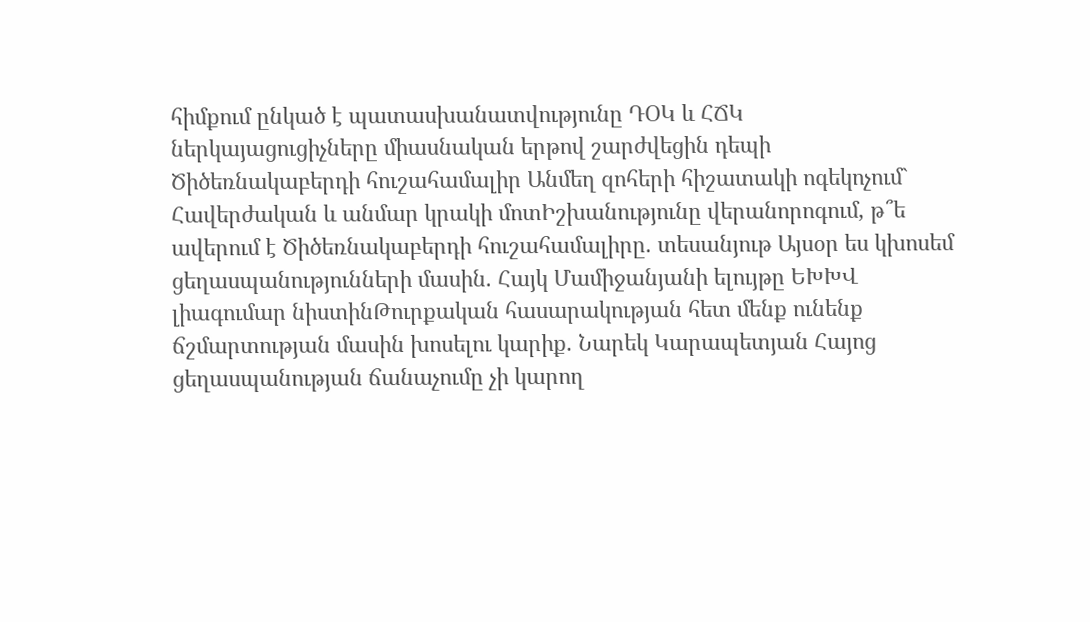հիմքում ընկած է պատասխանատվությունը ԴՕԿ և ՀՃԿ ներկայացուցիչները միասնական երթով շարժվեցին դեպի Ծիծեռնակաբերդի հուշահամալիր Անմեղ զոհերի հիշատակի ոգեկոչում` Հավերժական և անմար կրակի մոտԻշխանությունը վերանորոգում, թ՞ե ավերում է Ծիծեռնակաբերդի հուշահամալիրը. տեսանյութ Այսօր ես կխոսեմ ցեղասպանությունների մասին. Հայկ Մամիջանյանի ելույթը ԵԽԽՎ լիագումար նիստինԹուրքական հասարակության հետ մենք ունենք ճշմարտության մասին խոսելու կարիք. Նարեկ Կարապետյան Հայոց ցեղասպանության ճանաչումը չի կարող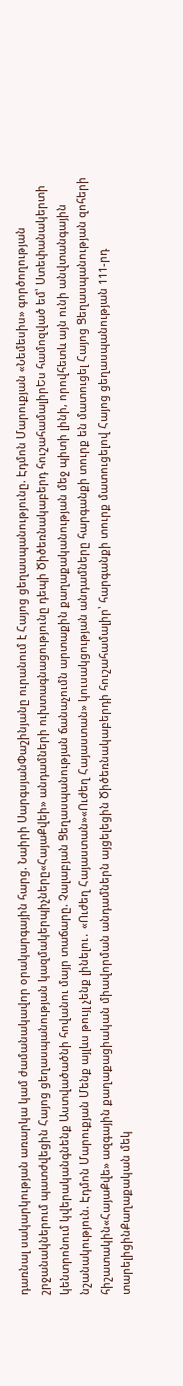դառնալ սակարկության առարկա կամ ժամանակավոր օրակարգային հարց. Նաիրի ՍարգսյանՓաշինյանը ուրանում է Հայոց ցեղասպանությունը. Էդմոն Մարուքյան «Նեմեսիս» գործողության շրջանակներում պատժվեցին Հայոց ցեղասպանության կազմակերպիչները«ՀայաՔվեի» անդամների ուխտագնացությունը դեպի Ծիծեռնակաբերդ հուշահամալիրԵս համոզված եմ՝ Ստեփանակերտի կենտրոնում կվերականգնենք Աստվածածնի հովանու մայր տաճարը. Չալաբյան Ցեղասպանության ճանաչումն արտաքին քաղաքականության մեջ պիտի լինի, որովհետև այն ունի անվտանգային նշանակություն. Էդմոն Մարուքյան Մենք այլևս թույլ չենք լինելու․ «Ուժեղ Հայաստան»«Ուժեղ Հայաստան» կուսակցության անդամները հարգանքի տուրք են մատուցել Հայոց Ցեղասպանության զոհերի հիշատակին«ՀայաՔվե» ազգային քաղաքացիական միավորման անդամներն այցելեցին Ծիծեռնակաբերդի հուշահամալիր՝ հարգանքի տուրք մատուցելով Հայոց ցեղասպանության 111-րդ տարելիցինՔաղաքական մեկ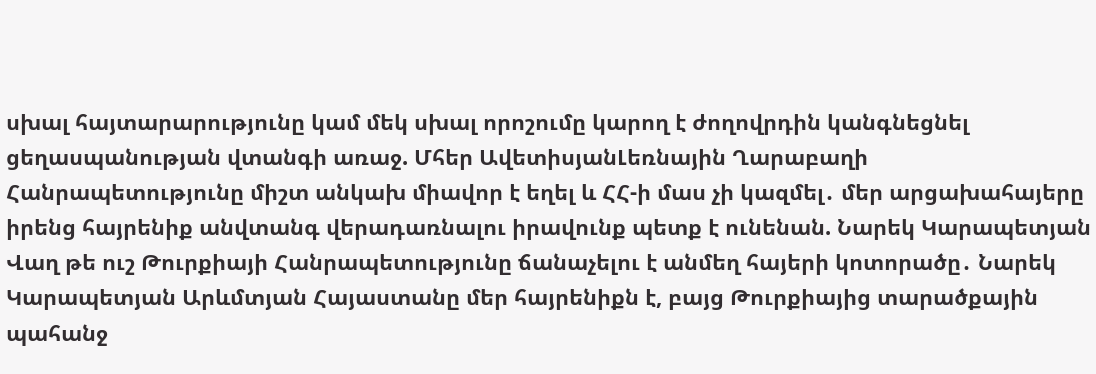սխալ հայտարարությունը կամ մեկ սխալ որոշումը կարող է ժողովրդին կանգնեցնել ցեղասպանության վտանգի առաջ. Մհեր ԱվետիսյանԼեռնային Ղարաբաղի Հանրապետությունը միշտ անկախ միավոր է եղել և ՀՀ-ի մաս չի կազմել․ մեր արցախահայերը իրենց հայրենիք անվտանգ վերադառնալու իրավունք պետք է ունենան. Նարեկ Կարապետյան Վաղ թե ուշ Թուրքիայի Հանրապետությունը ճանաչելու է անմեղ հայերի կոտորածը․ Նարեկ Կարապետյան Արևմտյան Հայաստանը մեր հայրենիքն է, բայց Թուրքիայից տարածքային պահանջ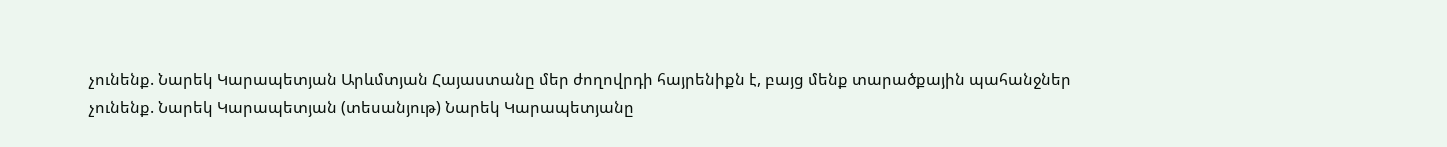չունենք. Նարեկ Կարապետյան Արևմտյան Հայաստանը մեր ժողովրդի հայրենիքն է, բայց մենք տարածքային պահանջներ չունենք. Նարեկ Կարապետյան (տեսանյութ) Նարեկ Կարապետյանը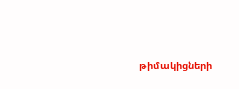թիմակիցների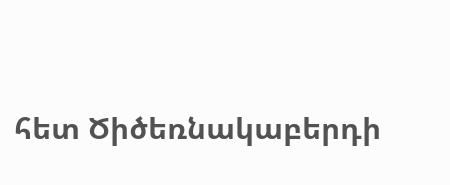հետ Ծիծեռնակաբերդի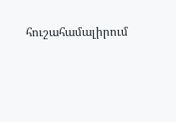հուշահամալիրում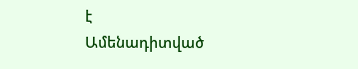է
Ամենադիտված